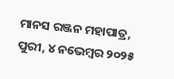ମାନସ ରଞ୍ଜନ ମହାପାତ୍ର, ପୁରୀ, ୪ ନଭେମ୍ବର ୨୦୨୫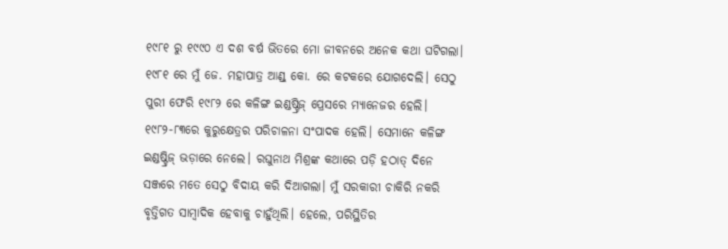୧୯୮୧ ରୁ ୧୯୯୦ ଏ ଦଶ ବର୍ଷ ଭିତରେ ମୋ ଜୀବନରେ ଅନେକ କଥା ଘଟିଗଲା। ୧୯୮୧ ରେ ମୁଁ ଜେ. ମହାପାତ୍ର ଆଣ୍ଡ୍ କୋ. ରେ କଟକରେ ଯୋଗଦେଲି। ସେଠୁ ପୁରୀ ଫେରି ୧୯୮୨ ରେ କଳିଙ୍ଗ ଇଣ୍ଡଷ୍ଟ୍ରିଜ୍ ପ୍ରେସରେ ମ୍ୟାନେଜର ହେଲି। ୧୯୮୨-୮୩ରେ କୁରୁକ୍ଷେତ୍ରର ପରିଚାଳନା ସଂପାଦକ ହେଲି। ସେମାନେ କଳିଙ୍ଗ ଇଣ୍ଡଷ୍ଟ୍ରିଜ୍ ଭଡ଼ାରେ ନେଲେ। ରଘୁନାଥ ମିଶ୍ରଙ୍କ କଥାରେ ପଡ଼ି ହଠାତ୍ ଦିନେ ସଞ୍ଜରେ ମତେ ସେଠୁ ବିଦାୟ କରି ଦିଆଗଲା। ମୁଁ ସରକାରୀ ଚାକିରି ନକରି ବୃତ୍ତିଗତ ସାମ୍ବାଦିକ ହେବାକୁ ଚାହୁଁଥିଲି। ହେଲେ, ପରିସ୍ଥିତିର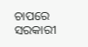ଚାପରେ ସରକାରୀ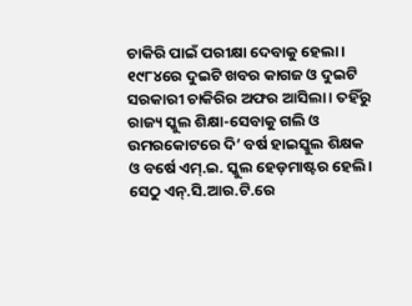ଚାକିରି ପାଇଁ ପରୀକ୍ଷା ଦେବାକୁ ହେଲା। ୧୯୮୪ରେ ଦୁଇଟି ଖବର କାଗଜ ଓ ଦୁଇଟି ସରକାରୀ ଚାକିରିର ଅଫର ଆସିଲା। ତହିଁରୁ ରାଜ୍ୟ ସ୍କୁଲ ଶିକ୍ଷା-ସେବାକୁ ଗଲି ଓ ଉମରକୋଟରେ ଦି’ ବର୍ଷ ହାଇସ୍କୁଲ ଶିକ୍ଷକ ଓ ବର୍ଷେ ଏମ୍.ଇ. ସ୍କୁଲ ହେଡ଼ମାଷ୍ଟର ହେଲି। ସେଠୁ ଏନ୍.ସି.ଆର.ଟି.ରେ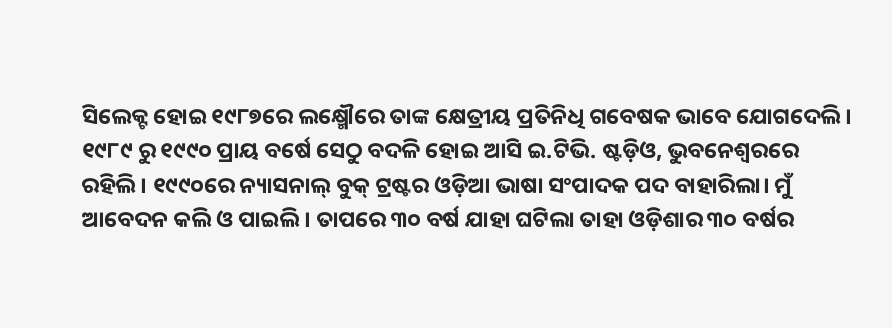ସିଲେକ୍ଟ ହୋଇ ୧୯୮୭ରେ ଲକ୍ଷ୍ମୌରେ ତାଙ୍କ କ୍ଷେତ୍ରୀୟ ପ୍ରତିନିଧି ଗବେଷକ ଭାବେ ଯୋଗଦେଲି। ୧୯୮୯ ରୁ ୧୯୯୦ ପ୍ରାୟ ବର୍ଷେ ସେଠୁ ବଦଳି ହୋଇ ଆସି ଇ.ଟିଭି. ଷ୍ଟଡ଼ିଓ, ଭୁବନେଶ୍ବରରେ ରହିଲି। ୧୯୯୦ରେ ନ୍ୟାସନାଲ୍ ବୁକ୍ ଟ୍ରଷ୍ଟର ଓଡ଼ିଆ ଭାଷା ସଂପାଦକ ପଦ ବାହାରିଲା। ମୁଁ ଆବେଦନ କଲି ଓ ପାଇଲି। ତାପରେ ୩୦ ବର୍ଷ ଯାହା ଘଟିଲା ତାହା ଓଡ଼ିଶାର ୩୦ ବର୍ଷର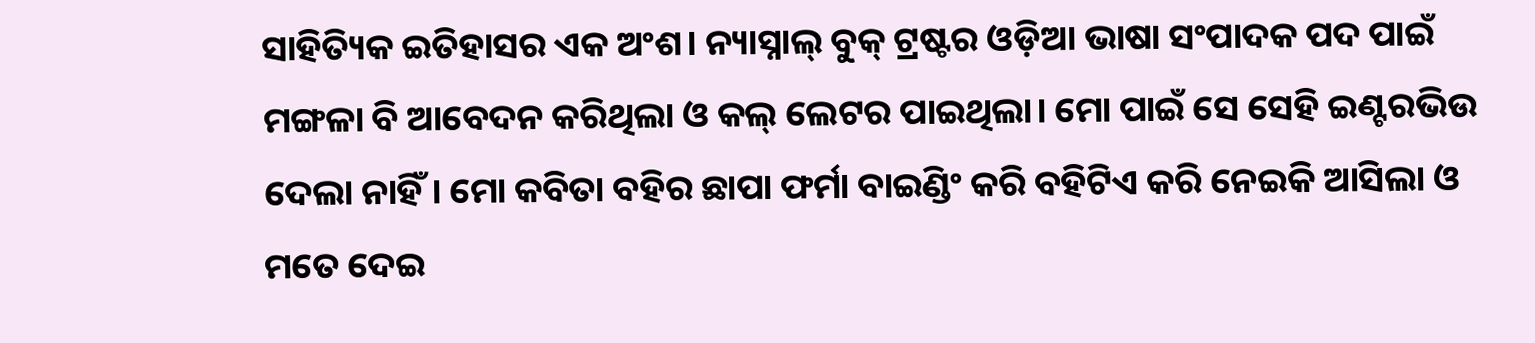ସାହିତ୍ୟିକ ଇତିହାସର ଏକ ଅଂଶ। ନ୍ୟାସ୍ନାଲ୍ ବୁକ୍ ଟ୍ରଷ୍ଟର ଓଡ଼ିଆ ଭାଷା ସଂପାଦକ ପଦ ପାଇଁ ମଙ୍ଗଳା ବି ଆବେଦନ କରିଥିଲା ଓ କଲ୍ ଲେଟର ପାଇଥିଲା। ମୋ ପାଇଁ ସେ ସେହି ଇଣ୍ଟରଭିଉ ଦେଲା ନାହିଁ। ମୋ କବିତା ବହିର ଛାପା ଫର୍ମା ବାଇଣ୍ଡିଂ କରି ବହିଟିଏ କରି ନେଇକି ଆସିଲା ଓ ମତେ ଦେଇ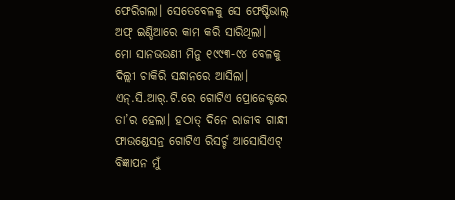ଫେରିଗଲା। ସେତେବେଳକୁ ସେ ଫେଷ୍ଟିଭାଲ୍ ଅଫ୍ ଇଣ୍ଡିଆରେ କାମ କରି ସାରିଥିଲା।
ମୋ ସାନଭଉଣୀ ମିନୁ ୧୯୯୩-୯୪ ବେଳକୁ ଦିଲ୍ଲୀ ଚାକିରି ସନ୍ଧାନରେ ଆସିଲା। ଏନ୍.ସି.ଆର୍.ଟି.ରେ ଗୋଟିଏ ପ୍ରୋଜେକ୍ଟରେ ତା’ର ହେଲା। ହଠାତ୍ ଦିନେ ରାଜୀବ ଗାନ୍ଧୀ ଫାଉଣ୍ଡେସନ୍ର ଗୋଟିଏ ରିସର୍ଚ୍ଚ ଆସୋସିଏଟ୍ ବିଜ୍ଞାପନ ମୁଁ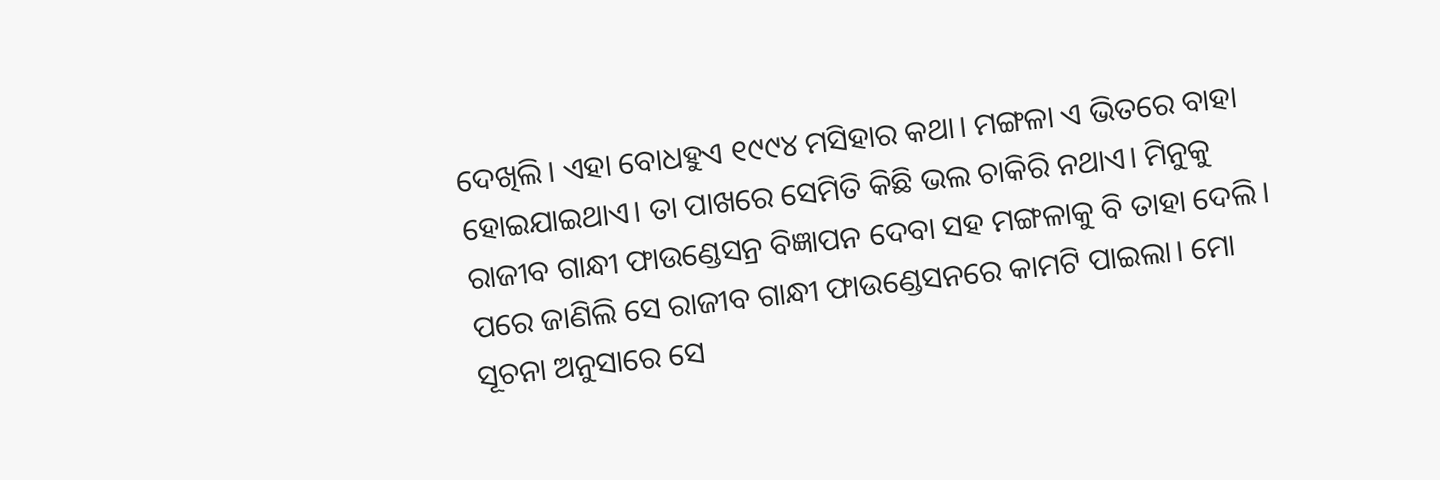ଦେଖିଲି। ଏହା ବୋଧହୁଏ ୧୯୯୪ ମସିହାର କଥା। ମଙ୍ଗଳା ଏ ଭିତରେ ବାହା ହୋଇଯାଇଥାଏ। ତା ପାଖରେ ସେମିତି କିଛି ଭଲ ଚାକିରି ନଥାଏ। ମିନୁକୁ ରାଜୀବ ଗାନ୍ଧୀ ଫାଉଣ୍ଡେସନ୍ର ବିଜ୍ଞାପନ ଦେବା ସହ ମଙ୍ଗଳାକୁ ବି ତାହା ଦେଲି। ପରେ ଜାଣିଲି ସେ ରାଜୀବ ଗାନ୍ଧୀ ଫାଉଣ୍ଡେସନରେ କାମଟି ପାଇଲା। ମୋ ସୂଚନା ଅନୁସାରେ ସେ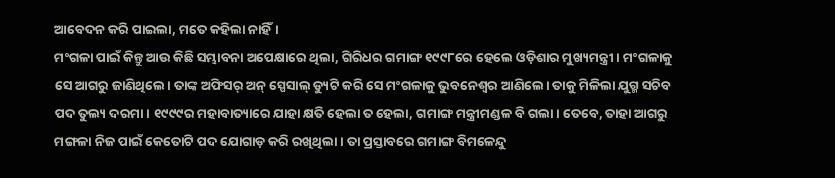ଆବେଦନ କରି ପାଇଲା, ମତେ କହିଲା ନାହିଁ।
ମଂଗଳା ପାଇଁ କିନ୍ତୁ ଆଉ କିଛି ସମ୍ଭାବନା ଅପେକ୍ଷାରେ ଥିଲା, ଗିରିଧର ଗମାଙ୍ଗ ୧୯୯୮ରେ ହେଲେ ଓଡ଼ିଶାର ମୁଖ୍ୟମନ୍ତ୍ରୀ। ମଂଗଳାକୁ ସେ ଆଗରୁ ଜାଣିଥିଲେ। ତାଙ୍କ ଅଫିସର୍ ଅନ୍ ସ୍ପେସାଲ୍ ଡ୍ୟୁଟି କରି ସେ ମଂଗଳାକୁ ଭୁବନେଶ୍ବର ଆଣିଲେ। ତାକୁ ମିଳିଲା ଯୁଗ୍ମ ସଚିବ ପଦ ତୁଲ୍ୟ ଦରମା। ୧୯୯୯ର ମହାବାତ୍ୟାରେ ଯାହା କ୍ଷତି ହେଲା ତ ହେଲା, ଗମାଙ୍ଗ ମନ୍ତ୍ରୀମଣ୍ଡଳ ବି ଗଲା। ତେବେ, ତାହା ଆଗରୁ ମଙ୍ଗଳା ନିଜ ପାଇଁ କେତୋଟି ପଦ ଯୋଗାଡ଼ କରି ରଖିଥିଲା। ତା ପ୍ରସ୍ତାବରେ ଗମାଙ୍ଗ ବିମଳେନ୍ଦୁ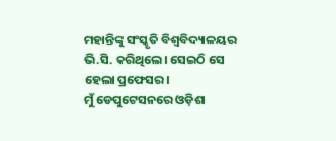ମହାନ୍ତିଙ୍କୁ ସଂସ୍କୃତି ବିଶ୍ବବିଦ୍ୟାଳୟର ଭି.ସି. କରିଥିଲେ। ସେଇଠି ସେ ହେଲା ପ୍ରଫେସର।
ମୁଁ ଡେପୁଟେସନରେ ଓଡ଼ିଶା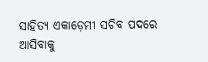ସାହିତ୍ୟ ଏକାଡ଼େମୀ ସଚିବ ପଦରେ ଆସିବାକୁ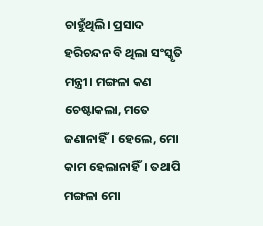ଚାହୁଁଥିଲି। ପ୍ରସାଦ ହରିଚନ୍ଦନ ବି ଥିଲା ସଂସ୍କୃତି ମନ୍ତ୍ରୀ। ମଙ୍ଗଳା କଣ ଚେଷ୍ଟାକଲା, ମତେ ଜଣାନାହିଁ। ହେଲେ, ମୋ କାମ ହେଲାନାହିଁ। ତଥାପି ମଙ୍ଗଳା ମୋ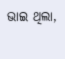ଭାଇ ଥିଲା,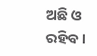ଅଛି ଓ ରହିବ।